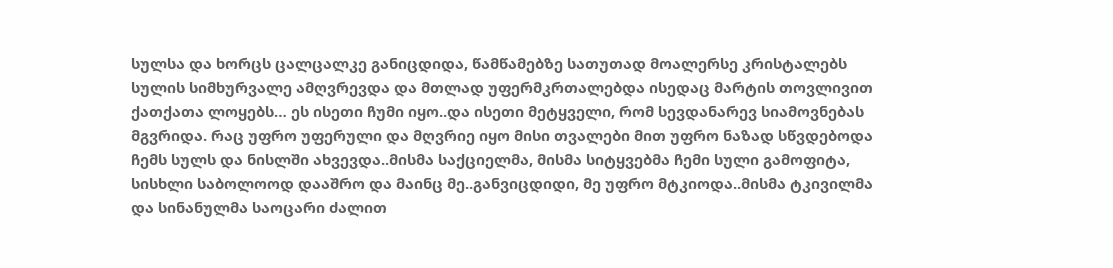სულსა და ხორცს ცალცალკე განიცდიდა, წამწამებზე სათუთად მოალერსე კრისტალებს სულის სიმხურვალე ამღვრევდა და მთლად უფერმკრთალებდა ისედაც მარტის თოვლივით ქათქათა ლოყებს… ეს ისეთი ჩუმი იყო..და ისეთი მეტყველი, რომ სევდანარევ სიამოვნებას მგვრიდა. რაც უფრო უფერული და მღვრიე იყო მისი თვალები მით უფრო ნაზად სწვდებოდა ჩემს სულს და ნისლში ახვევდა..მისმა საქციელმა, მისმა სიტყვებმა ჩემი სული გამოფიტა, სისხლი საბოლოოდ დააშრო და მაინც მე..განვიცდიდი, მე უფრო მტკიოდა..მისმა ტკივილმა და სინანულმა საოცარი ძალით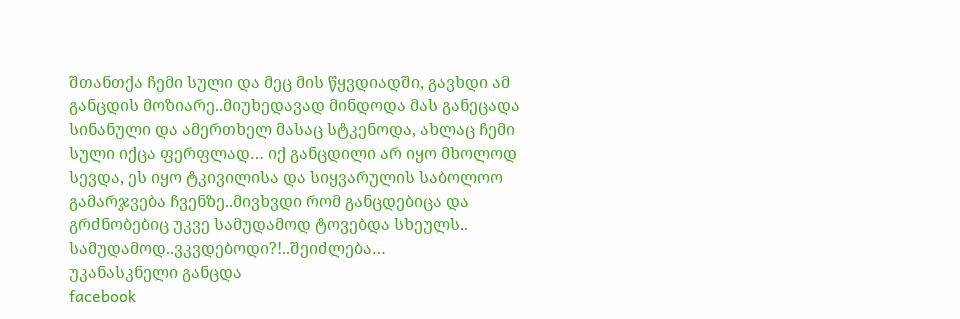შთანთქა ჩემი სული და მეც მის წყვდიადში, გავხდი ამ განცდის მოზიარე..მიუხედავად მინდოდა მას განეცადა სინანული და ამერთხელ მასაც სტკენოდა, ახლაც ჩემი სული იქცა ფერფლად… იქ განცდილი არ იყო მხოლოდ სევდა, ეს იყო ტკივილისა და სიყვარულის საბოლოო გამარჯვება ჩვენზე..მივხვდი რომ განცდებიცა და გრძნობებიც უკვე სამუდამოდ ტოვებდა სხეულს.. სამუდამოდ..ვკვდებოდი?!..შეიძლება…
უკანასკნელი განცდა
facebook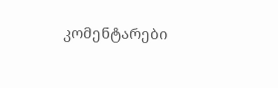კომენტარები